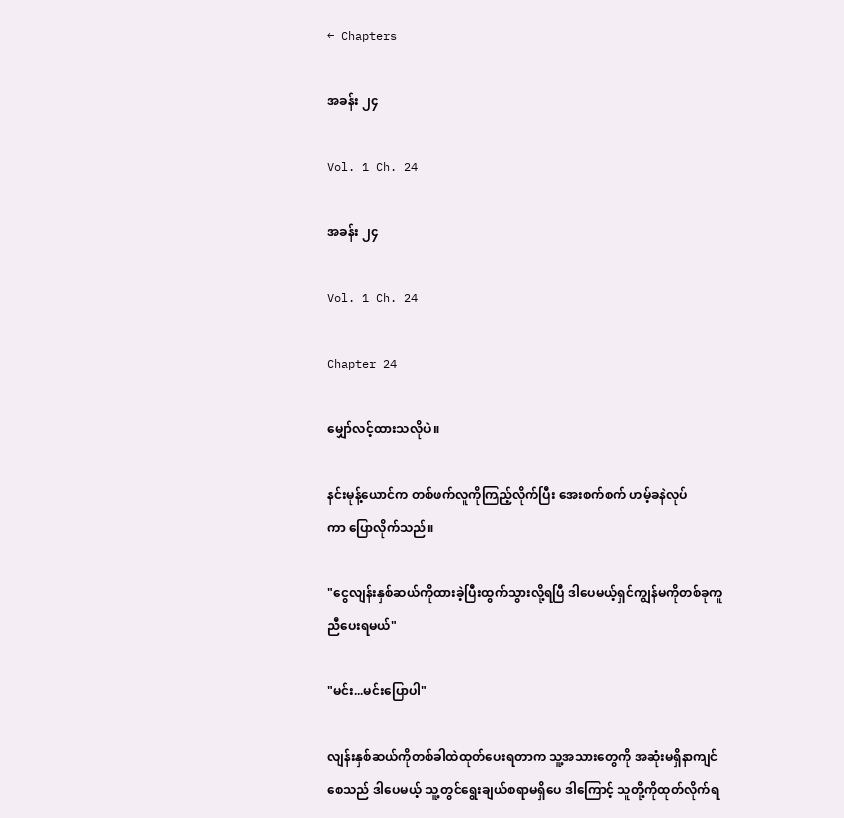← Chapters

အခန်း ၂၄

Vol. 1 Ch. 24

အခန်း ၂၄

Vol. 1 Ch. 24

Chapter 24

မျှော်လင့်ထားသလိုပဲ။

နင်းမုန့်ယောင်က တစ်ဖက်လူကိုကြည့်လိုက်ပြီး အေးစက်စက် ဟမ့်ခနဲလုပ်ကာ ‌ပြောလိုက်သည်။

"ငွေလျန်းနှစ်ဆယ်ကိုထားခဲ့ပြီးထွက်သွားလို့ရပြီ ဒါပေမယ့်ရှင်ကျွန်မကိုတစ်ခုကူညီပေးရမယ်"

"မင်း...မင်းပြောပါ"

လျန်းနှစ်ဆယ်ကိုတစ်ခါထဲထုတ်ပေးရတာက သူ့အသားတွေကို အဆုံးမရှိနာကျင်စေသည် ဒါပေမယ့် သူ့တွင်ရွေးချယ်စရာမရှိပေ ဒါကြောင့် သူတို့ကိုထုတ်လိုက်ရ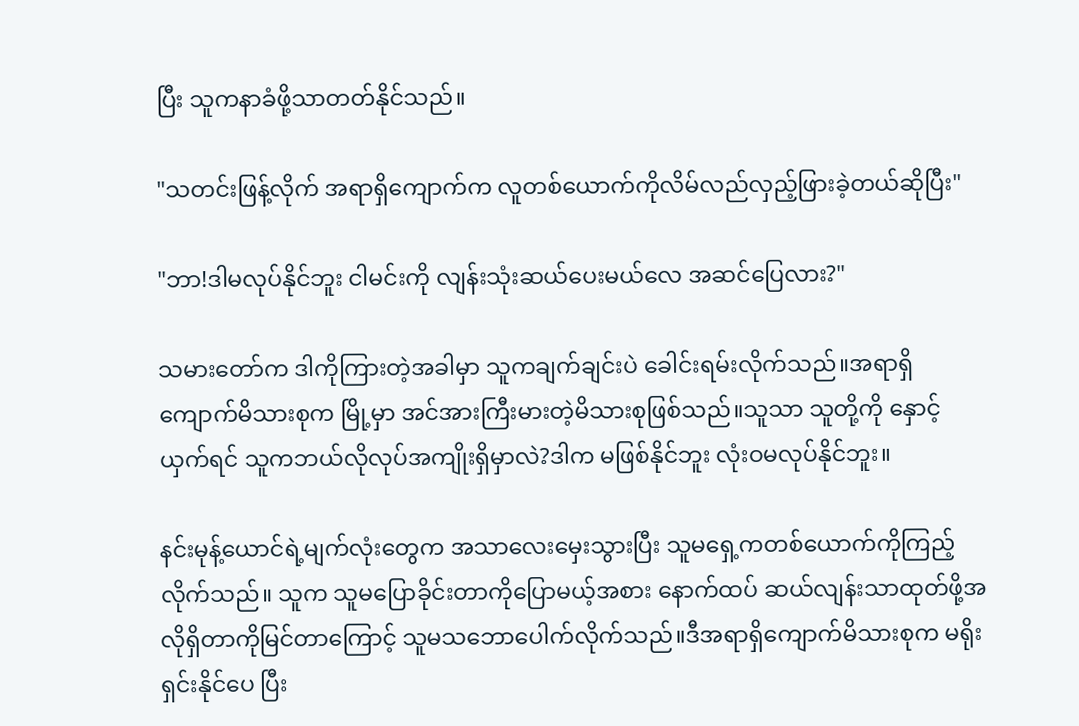ပြီး သူကနာခံဖို့သာတတ်နိုင်သည်။

"သတင်းဖြန့်လိုက် အရာရှိကျောက်က လူတစ်‌ယောက်ကိုလိမ်လည်လှည့်ဖြားခဲ့တယ်ဆိုပြီး"

"ဘာ!ဒါမလုပ်နိုင်ဘူး ငါမင်းကို လျန်းသုံးဆယ်ပေးမယ်လေ အဆင်ပြေလား?"

သမားတော်က ဒါကိုကြားတဲ့အခါမှာ သူကချက်ချင်းပဲ ခေါင်းရမ်းလိုက်သည်။အရာရှိကျောက်မိသားစုက မြို့မှာ အင်အားကြီးမားတဲ့မိသားစုဖြစ်သည်။သူသာ သူတို့ကို နှောင့်ယှက်ရင် သူကဘယ်လိုလုပ်အကျိုးရှိမှာလဲ?ဒါက မဖြစ်နိုင်ဘူး လုံးဝမလုပ်နိုင်ဘူး။

နင်းမုန့်ယောင်ရဲ့မျက်လုံးတွေက အသာလေးမှေးသွားပြီး သူမရှေ့ကတစ်ယောက်ကိုကြည့်လိုက်သည်။ သူက သူမပြောခိုင်းတာကိုပြောမယ့်အစား နောက်ထပ် ဆယ်လျန်းသာထုတ်ဖို့အလိုရှိတာကိုမြင်တာကြောင့် သူမသဘောပေါက်လိုက်သည်။ဒီအရာရှိကျောက်မိသားစုက မရိုးရှင်းနိုင်ပေ ပြီး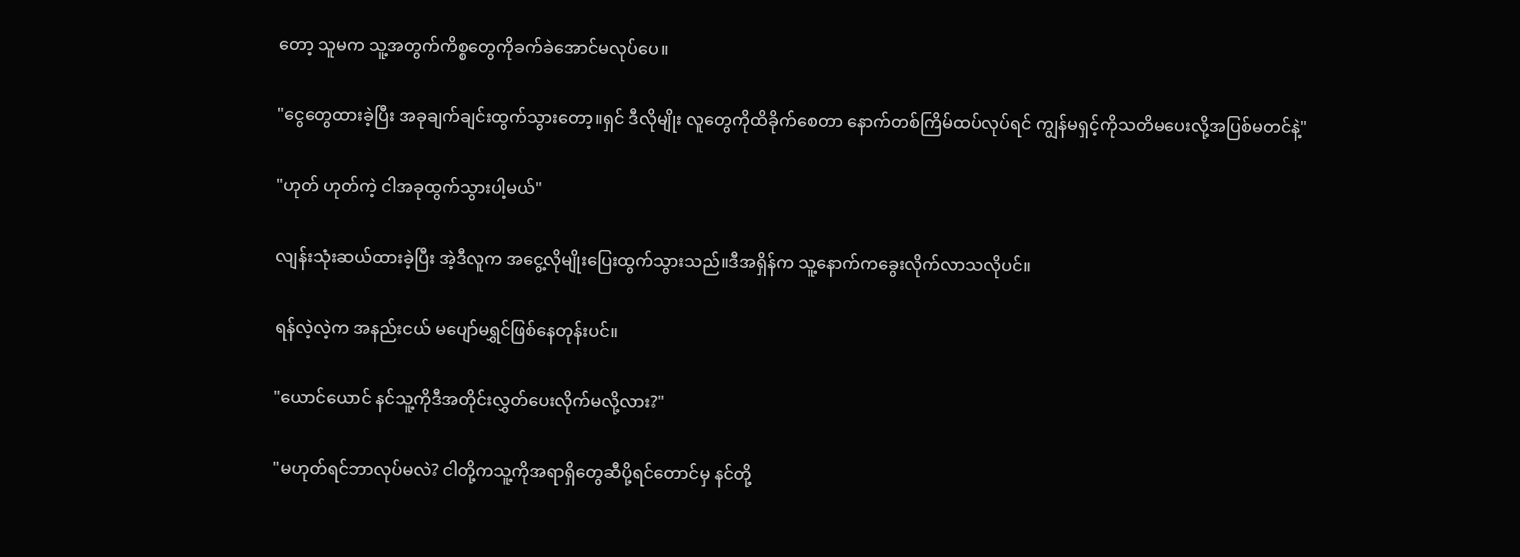တော့ သူမက သူ့အတွက်ကိစ္စတွေကိုခက်ခဲအောင်မလုပ်ပေ။

"ငွေတွေထားခဲ့ပြီး အခုချက်ချင်းထွက်သွားတော့။ရှင် ဒီလိုမျိုး လူတွေကိုထိခိုက်စေတာ နောက်တစ်ကြိမ်ထပ်လုပ်ရင် ကျွန်မရှင့်ကိုသတိမပေးလို့အပြစ်မတင်နဲ့"

"ဟုတ် ဟုတ်ကဲ့ ငါအခုထွက်သွားပါ့မယ်"

လျန်းသုံးဆယ်ထားခဲ့ပြီး အဲ့ဒီလူက ‌အငွေ့လိုမျိုးပြေးထွက်သွားသည်။ဒီအရှိန်က သူ့နောက်ကခွေးလိုက်လာသလိုပင်။

ရန်လဲ့လဲ့က အနည်းငယ် မပျော်မရွှင်ဖြစ်နေတုန်းပင်။

"ယောင်ယောင် နင်သူ့ကိုဒီအတိုင်းလွှတ်ပေးလိုက်မလို့လား?"

"မဟုတ်ရင်ဘာလုပ်မလဲ? ငါတို့ကသူ့ကိုအရာရှိတွေဆီပို့ရင်တောင်မှ နင်တို့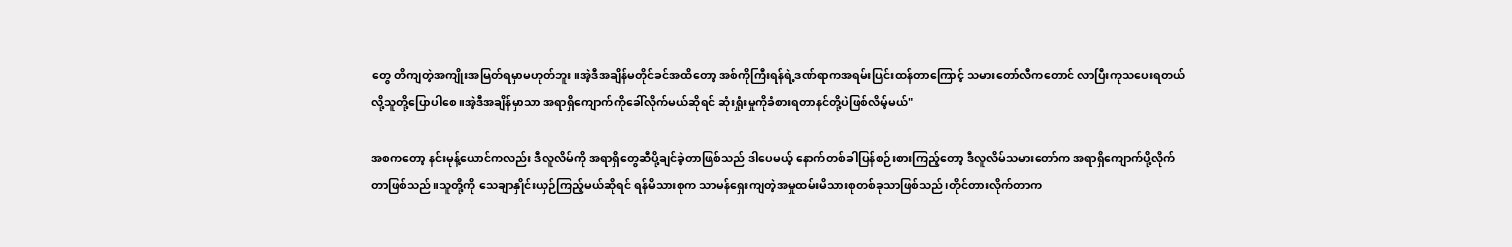တွေ တိကျတဲ့အကျိုးအမြတ်ရမှာမဟုတ်ဘူး။အဲ့ဒီအချိန်မတိုင်ခင်အထိတော့ အစ်ကိုကြီးရန်ရဲ့ဒဏ်ရာကအရမ်းပြင်းထန်တာကြောင့် သမားတော်လီကတောင် လာပြီးကုသပေးရတယ်လို့သူတို့ပြောပါစေ။အဲ့ဒီအချိန်မှာသာ အရာရှိကျောက်ကိုခေါ်လိုက်မယ်ဆိုရင် ဆုံးရှုံးမှုကိုခံစားရတာနင်တို့ပဲဖြစ်လိမ့်မယ်"

အစကတော့ နင်းမုန့်ယောင်ကလည်း ဒီလူလိမ်ကို အရာရှိတွေဆီပို့ချင်ခဲ့တာဖြစ်သည် ဒါပေမယ့် နောက်တစ်ခါပြန်စဉ်းစားကြည့်တော့ ဒီလူလိမ်သမားတော်က အရာရှိကျောက်ပို့လိုက်တာဖြစ်သည်။သူတို့ကို သေချာနှိုင်းယှဉ်ကြည့်မယ်ဆိုရင် ရန်မိသားစုက သာမန်ရှေးကျတဲ့အမှုထမ်းမိသားစုတစ်ခုသာဖြစ်သည်၊တိုင်တားလိုက်တာက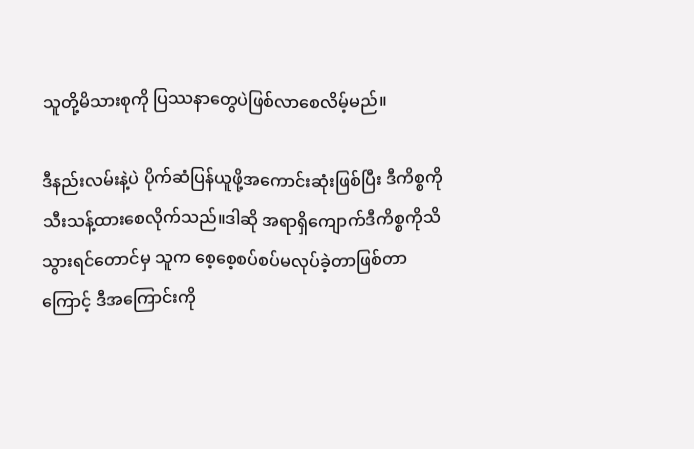သူတို့မိသားစုကို ပြဿနာတွေပဲဖြစ်လာစေလိမ့်မည်။

ဒီနည်းလမ်းနဲ့ပဲ ပိုက်ဆံပြန်ယူဖို့အကောင်းဆုံးဖြစ်ပြီး ဒီကိစ္စကိုသီးသန့်ထားစေလိုက်သည်။ဒါဆို အရာရှိကျောက်ဒီကိစ္စကိုသိသွားရင်တောင်မှ သူက စေ့စေ့စပ်စပ်မလုပ်ခဲ့တာဖြစ်တာကြောင့် ဒီအကြောင်းကို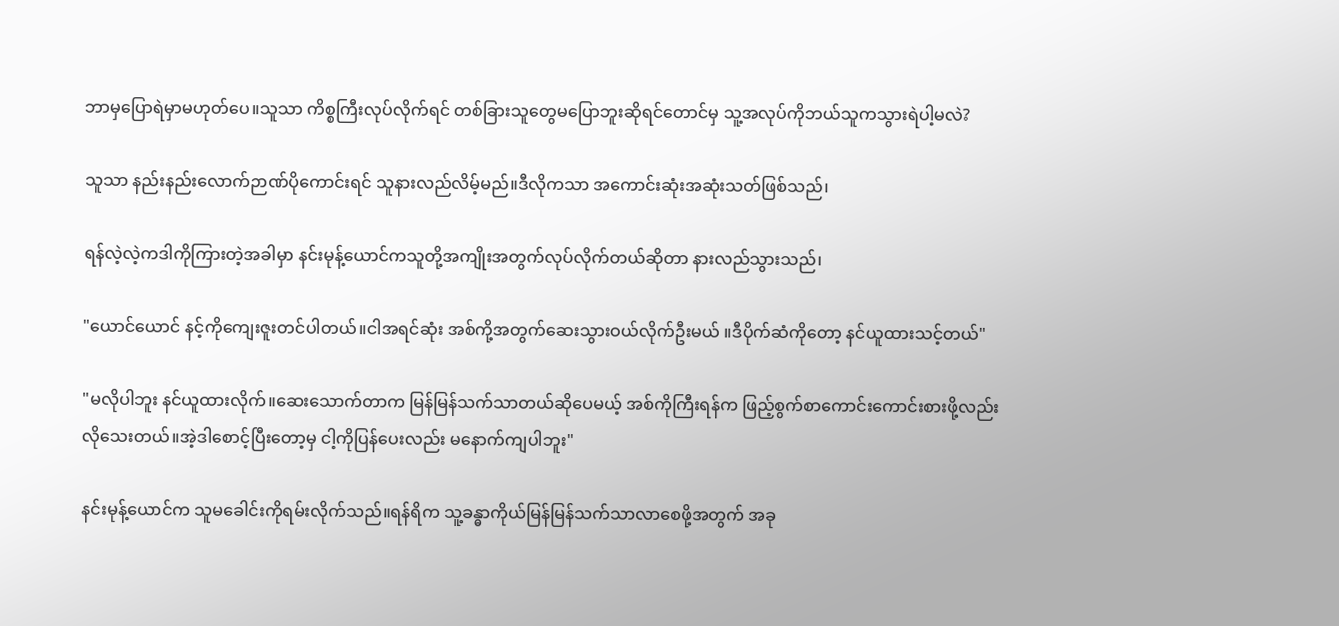ဘာမှပြောရဲမှာမဟုတ်ပေ။သူသာ ကိစ္စကြီးလုပ်လိုက်ရင် တစ်ခြားသူတွေမပြောဘူးဆိုရင်တောင်မှ သူ့အလုပ်ကိုဘယ်သူကသွားရဲပါ့မလဲ?

သူသာ နည်းနည်းလောက်ဉာဏ်ပိုကောင်းရင် သူနားလည်လိမ့်မည်။ဒီလိုကသာ အကောင်းဆုံးအဆုံးသတ်ဖြစ်သည်၊

ရန်လဲ့လဲ့ကဒါကိုကြားတဲ့အခါမှာ နင်းမုန့်ယောင်ကသူတို့အကျိုးအတွက်လုပ်လိုက်တယ်ဆိုတာ နားလည်သွားသည်၊

"ယောင်ယောင် နင့်ကိုကျေးဇူးတင်ပါတယ်။ငါအရင်ဆုံး အစ်ကို့အတွက်ဆေးသွားဝယ်လိုက်ဦးမယ် ။ဒီပိုက်ဆံကိုတော့ နင်ယူထားသင့်တယ်"

"မလိုပါဘူး နင်ယူထားလိုက်။ဆေးသောက်တာက မြန်မြန်သက်သာတယ်ဆိုပေမယ့် အစ်ကိုကြီးရန်က ဖြည့်စွက်စာကောင်းကောင်းစားဖို့လည်းလိုသေးတယ်။အဲ့ဒါစောင့်ပြီးတော့မှ ငါ့ကိုပြန်ပေးလည်း မနောက်ကျပါဘူး"

နင်းမုန့်ယောင်က သူမခေါင်းကိုရမ်းလိုက်သည်။ရန်ရိက သူ့ခန္ဓာကိုယ်မြန်မြန်သက်သာလာစေဖို့အတွက် အခု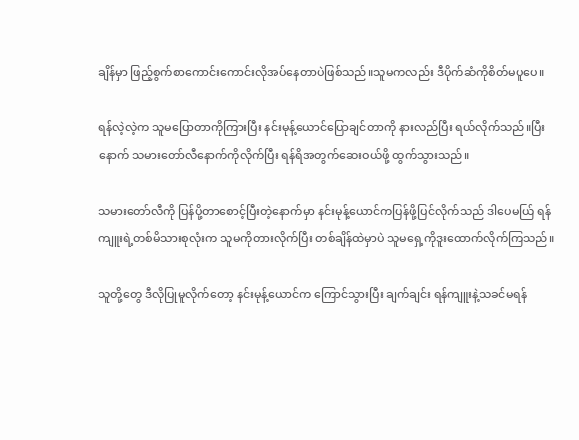ချိန်မှာ ဖြည့်စွက်စာကောင်းကောင်းလိုအပ်နေတာပဲဖြစ်သည်။သူမကလည်း ဒီပိုက်ဆံကိုစိတ်မပူပေ။

ရန်လဲ့လဲ့က သူမပြောတာကိုကြားပြီး နင်းမုန့်ယောင်ပြောချင်တာကို နားလည်ပြီး ရယ်လိုက်သည်။ပြီးနောက် သမားတော်လီနောက်ကိုလိုက်ပြီး ရန်ရိအတွက်ဆေးဝယ်ဖို့ ထွက်သွားသည်။

သမားတော်လီကို ပြန်ပို့တာစောင့်ပြီးတဲ့နောက်မှာ နင်းမုန့်ယောင်ကပြန်ဖို့ပြင်လိုက်သည် ဒါပေမယ်ြ ရန်ကျူးရဲ့တစ်မိသားစုလုံးက သူမကိုတားလိုက်ပြီး တစ်ချိန်ထဲမှာပဲ သူမရှေ့ကိုဒူးထောက်လိုက်ကြသည်။

သူတို့တွေ ဒီလိုပြုမူလိုက်တော့ နင်းမုန့်ယောင်က ကြောင်သွားပြီး ချက်ချင်း ရန်ကျူးနဲ့သခင်မရန်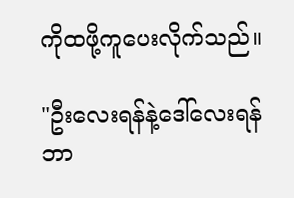ကိုထဖို့ကူပေးလိုက်သည်။

"ဦးလေးရန်နဲ့ဒေါ်လေးရန် ဘာ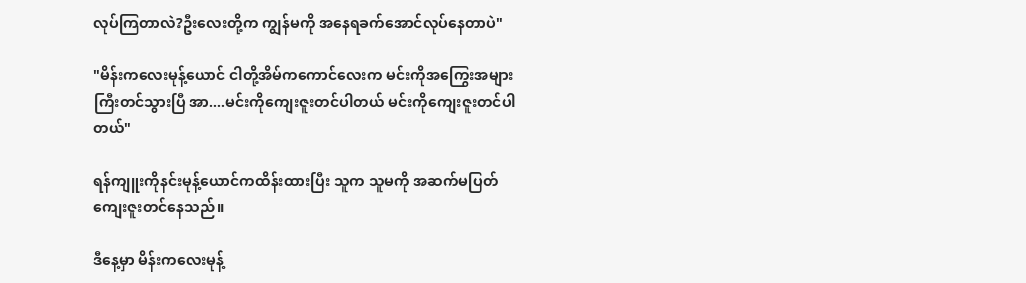လုပ်ကြတာလဲ?ဦးလေးတို့က ကျွန်မကို အနေရခက်အောင်လုပ်နေတာပဲ"

"မိန်းကလေးမုန့်ယောင် ငါတို့အိမ်ကကောင်လေးက မင်းကိုအကြွေးအများကြီးတင်သွားပြီ အာ....မင်းကိုကျေးဇူးတင်ပါတယ် မင်းကိုကျေးဇူးတင်ပါတယ်"

ရန်ကျူးကိုနင်းမုန့်ယောင်ကထိန်းထားပြီး သူက သူမကို အဆက်မပြတ် ကျေးဇူးတင်နေသည်။

ဒီနေ့မှာ မိန်းကလေးမုန့်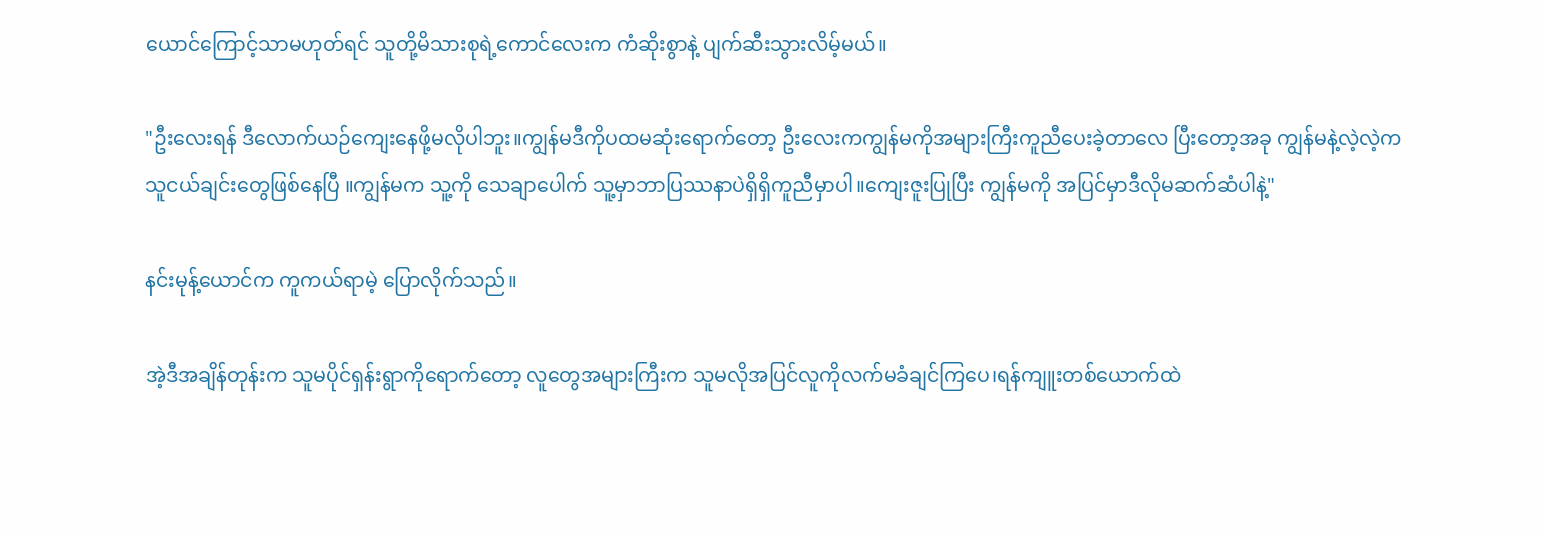ယောင်ကြောင့်သာမဟုတ်ရင် သူတို့မိသားစုရဲ့ကောင်လေးက ကံဆိုးစွာနဲ့ ပျက်ဆီးသွားလိမ့်မယ်။

"ဦးလေးရန် ဒီလောက်ယဉ်ကျေးနေဖို့မလိုပါဘူး။ကျွန်မဒီကိုပထမဆုံးရောက်တော့ ဦးလေးကကျွန်မကိုအများကြီးကူညီပေးခဲ့တာလေ ပြီးတော့အခု ကျွန်မနဲ့လဲ့လဲ့က သူငယ်ချင်းတွေဖြစ်နေပြီ ။ကျွန်မက သူ့ကို သေချာပေါက် သူ့မှာဘာပြဿနာပဲရှိရှိကူညီမှာပါ။ကျေးဇူးပြုပြီး ကျွန်မကို အပြင်မှာဒီလိုမဆက်ဆံပါနဲ့"

နင်းမုန့်ယောင်က ကူကယ်ရာမဲ့ ပြောလိုက်သည်။

အဲ့ဒီအချိန်တုန်းက သူမပိုင်ရှန်းရွာကိုရောက်တော့ လူတွေအများကြီးက သူမလိုအပြင်လူကိုလက်မခံချင်ကြပေ၊ရန်ကျူးတစ်ယောက်ထဲ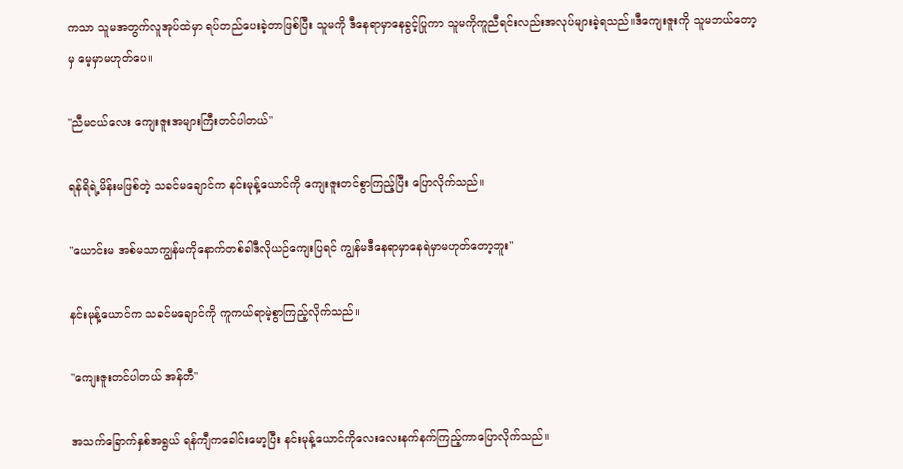ကသာ သူမအတွက်လူအုပ်ထဲမှာ ရပ်တည်ပေးခဲ့တာဖြစ်ပြီး သူမကို ဒီနေရာမှာနေခွင့်ပြုကာ သူမကိုကူညီရင်းလည်းအလုပ်များခဲ့ရသည်။ဒီကျေးဇူးကို သူမဘယ်တော့မှ မေ့မှာမဟုတ်ပေ။

"ညီမငယ်လေး ကျေးဇူးအများကြီးတင်ပါတယ်"

ရန်ရိရဲ့မိန်းမဖြစ်တဲ့ သခင်မချောင်က နင်းမုန့်ယောင်ကို ကျေးဇူးတင်စွာကြည့်ပြီး ပြောလိုက်သည်။

"ယောင်းမ အစ်မသာကျွန်မကိုနောက်တစ်ခါဒီလိုယဉ်ကျေးပြရင် ကျွန်မဒီနေရာမှာနေရဲမှာမဟုတ်တော့ဘူး"

နင်းမုန့်ယောင်က သခင်မချောင်ကို ကူကယ်ရာမဲ့စွာကြည့်လိုက်သည်။

"ကျေးဇူးတင်ပါတယ် အန်တီ"

အသက်ခြောက်နှစ်အရွယ် ရန်ကျီကခေါင်းမော့ပြီး နင်းမုန့်ယောင်ကိုလေးလေးနက်နက်ကြည့်ကာပြောလိုက်သည်။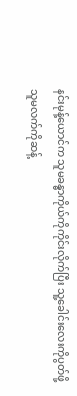နင်းမုန့်ယောင်က သူမခန္ဓာကိုယ်ကိုကိုင်းလိုက်ပြီး သူ့ခေါင်းလေးကိုပွတ်ဖို့သူမလက်ကိုဆန့်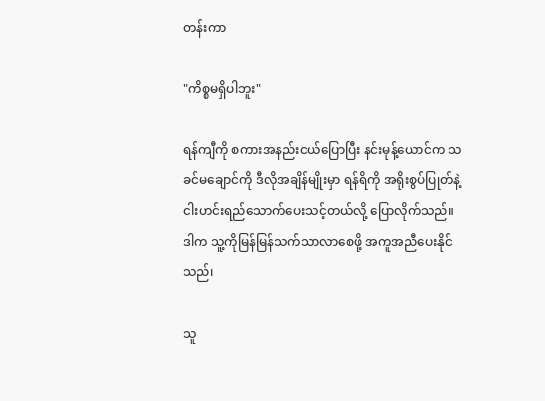တန်းကာ

"ကိစ္စမရှိပါဘူး"

ရန်ကျီကို စကားအနည်းငယ်ပြောပြီး နင်းမုန့်ယောင်က သခင်မချောင်ကို ဒီလိုအချိန်မျိုးမှာ ရန်ရိကို အရိုးစွပ်ပြုတ်နဲ့ ငါးဟင်းရည်သောက်ပေးသင့်တယ်လို့ ပြောလိုက်သည်။ဒါက သူ့ကိုမြန်မြန်သက်သာလာစေဖို့ အကူအညီပေးနိုင်သည်၊

သူ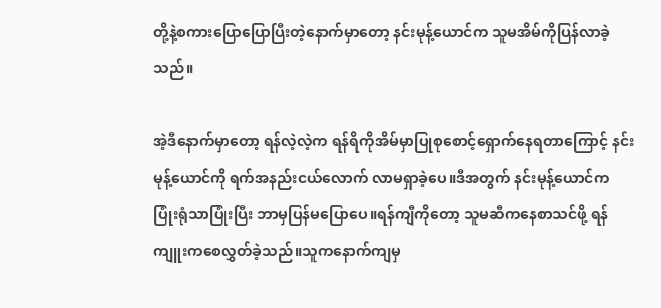တို့နဲ့စကားပြောပြောပြီးတဲ့နောက်မှာတော့ နင်းမုန့်ယောင်က သူမအိမ်ကိုပြန်လာခဲ့သည်။

အဲ့ဒီနောက်မှာတော့ ရန်လဲ့လဲ့က ရန်ရိကိုအိမ်မှာပြုစုစောင့်ရှောက်နေရတာကြောင့် နင်းမုန့်ယောင်ကို ရက်အနည်းငယ်လောက် လာမရှာခဲ့ပေ။ဒီအတွက် နင်းမုန့်ယောင်က ပြုံးရုံသာပြုံးပြီး ဘာမှပြန်မပြောပေ။ရန်ကျီကိုတော့ သူမဆီကနေစာသင်ဖို့ ရန်ကျူးကစေလွှတ်ခဲ့သည်။သူကနောက်ကျမှ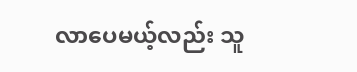လာပေမယ့်လည်း သူ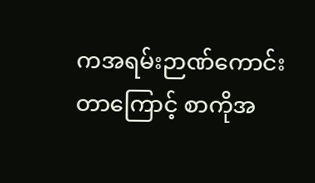ကအရမ်းဉာဏ်ကောင်းတာကြောင့် စာကိုအ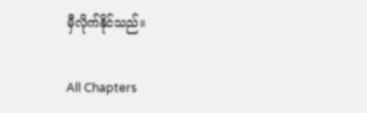မှီလိုက်နိုင်သည်။

All Chapters